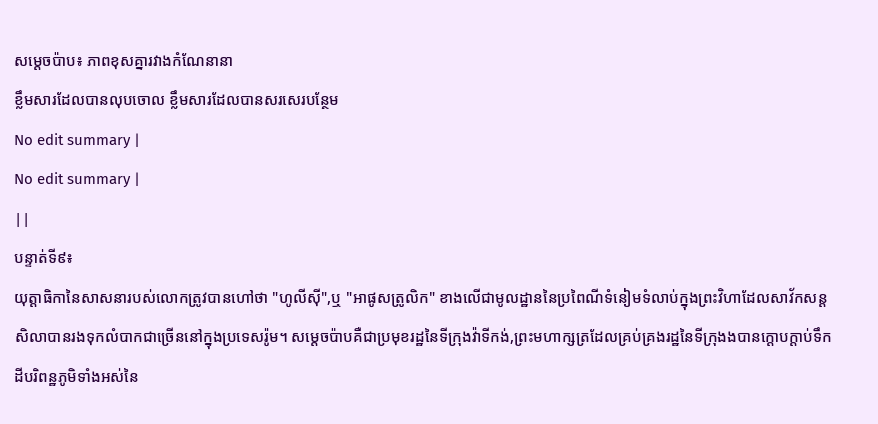សម្ដេចប៉ាប៖ ភាពខុសគ្នារវាងកំណែនានា
ខ្លឹមសារដែលបានលុបចោល ខ្លឹមសារដែលបានសរសេរបន្ថែម
No edit summary |
No edit summary |
||
បន្ទាត់ទី៩៖
យុត្ដាធិកានៃសាសនារបស់លោកត្រូវបានហៅថា "ហូលីស៊ី",ឬ "អាផូសត្រូលិក" ខាងលើជាមូលដ្ឋាននៃប្រពៃណីទំនៀមទំលាប់ក្នុងព្រះវិហាដែលសាវ័កសន្ដសិលាបានរងទុកលំបាកជាច្រើននៅក្នុងប្រទេសរ៉ូម។ សម្ដេចប៉ាបគឺជាប្រមុខរដ្ឋនៃទីក្រុងវ៉ាទីកង់,ព្រះមហាក្សត្រដែលគ្រប់គ្រងរដ្ឋនៃទីក្រុងងបានក្ដោបក្ដាប់ទឹកដីបរិពន្ឋភូមិទាំងអស់នៃ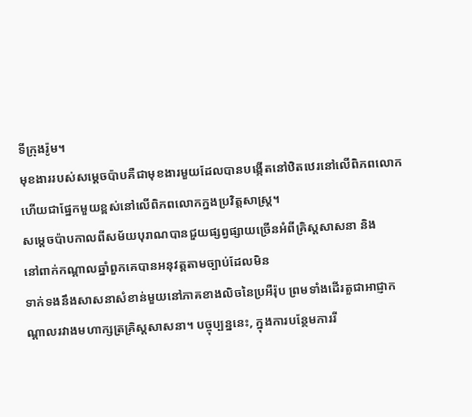ទីក្រុងរ៉ូម។
មុខងាររបស់សម្ដេចប៉ាបគឺជាមុខងារមួយដែលបានបង្កើតនៅឋិតឋេរនៅលើពិភពលោក ហើយជាផ្នែកមួយខ្ពស់នៅលើពិភពលោកក្នងប្រវិត្ដសាស្ដ្រ។
សមេ្ដចប៉ាបកាលពីសម័យបុរាណបានជួយផ្សព្វផ្សាយច្រើនអំពីគ្រិស្ដសាសនា និង
នៅពាក់កណ្ដាលឆ្នាំពួកគេបានអនុវត្ដតាមច្បាប់ដែលមិន
ទាក់ទងនឹងសាសនាសំខាន់មួយនៅភាគខាងលិចនៃប្រអឺរ៉ុប ព្រមទាំងដើរតួជាអាជ្ញាកណ្ដាលរវាងមហាក្សត្រគ្រិស្ដសាសនា។ បច្ចុប្បន្ននេះ, ក្នុងការបន្ថែមការរី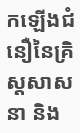កឡើងជំនឿនៃគ្រិស្ដសាសនា និង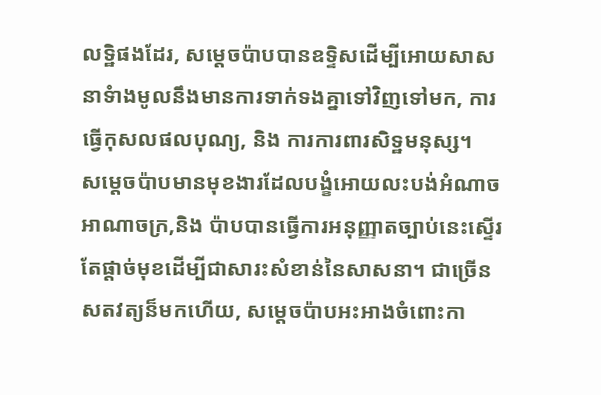លទ្ឋិផងដែរ, សម្ដេចប៉ាបបានឧទ្ទិសដើម្បីអោយសាសនាទំាងមូលនឹងមានការទាក់ទងគ្នាទៅវិញទៅមក, ការធ្វើកុសលផលបុណ្យ, និង ការការពារសិទ្ឋមនុស្ស។
សម្ដេចប៉ាបមានមុខងារដែលបង្ខំអោយលះបង់អំណាចអាណាចក្រ,និង ប៉ាបបានធ្វើការអនុញ្ញាតច្បាប់នេះស្ទើរតែផ្ដាច់មុខដើម្បីជាសារះសំខាន់នៃសាសនា។ ជាច្រើនសតវត្យន៏មកហើយ, សម្ដេចប៉ាបអះអាងចំពោះកា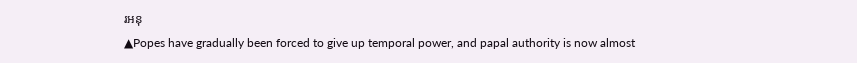រអនុ
▲Popes have gradually been forced to give up temporal power, and papal authority is now almost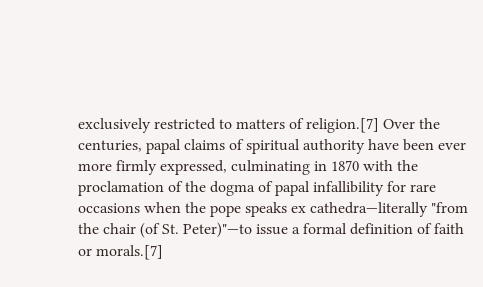exclusively restricted to matters of religion.[7] Over the centuries, papal claims of spiritual authority have been ever more firmly expressed, culminating in 1870 with the proclamation of the dogma of papal infallibility for rare occasions when the pope speaks ex cathedra—literally "from the chair (of St. Peter)"—to issue a formal definition of faith or morals.[7]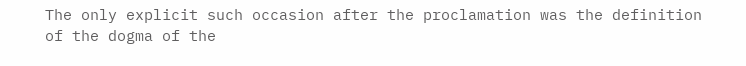The only explicit such occasion after the proclamation was the definition of the dogma of the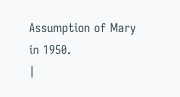Assumption of Mary in 1950.
|